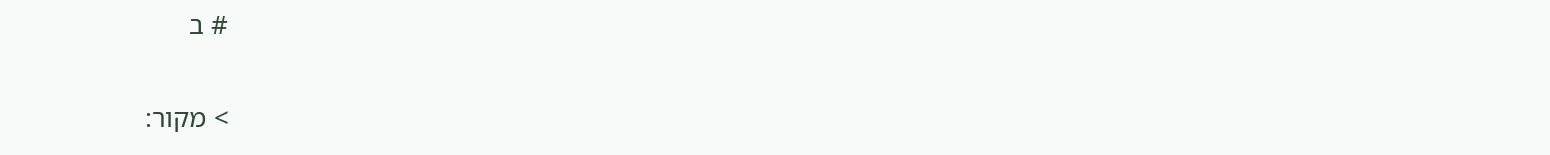# ב

> מקור: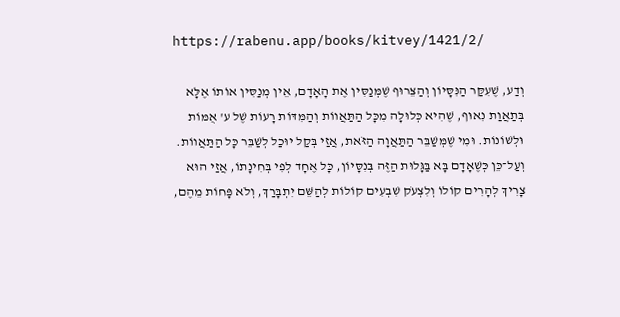https://rabenu.app/books/kitvey/1421/2/

וְדַע, שֶׁעִקַּר הַנִּסָּיוֹן וְהַצֵּרוּף שֶׁמְּנַסִּין אֶת הָאָדָם, אֵין מְנַסִּין אוֹתוֹ אֶלָּא בְּתַאֲוַת נִאוּף, שֶׁהִיא כְּלוּלָה מִכָּל הַתַּאֲווֹת וְהַמִּדּוֹת רָעוֹת שֶׁל ע' אֻמּוֹת וּלְשׁוֹנוֹת. וּמִי שֶׁמְּשַׁבֵּר הַתַּאֲוָה הַזֹּאת, אֲזַי בְּקַל יוּכַל לְשַׁבֵּר כָּל הַתַּאֲווֹת. וְעַל־כֵּן כְּשֶׁאָדָם בָּא בַּגָּלוּת הַזֶּה בְּנִסָּיוֹן, כָּל אֶחָד לְפִי בְּחִינָתוֹ, אֲזַי הוּא צָרִיךְ לְהָרִים קוֹלוֹ וְלִצְעֹק שִׁבְעִים קוֹלוֹת לְהַשֵּׁם יִתְבָּרַךְ, וְלֹא פָּחוֹת מֵהֶם,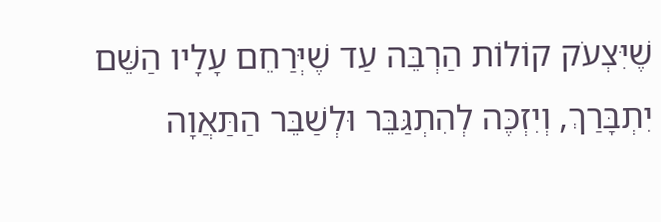שֶׁיִּצְעֹק קוֹלוֹת הַרְבֵּה עַד שֶׁיְּרַחֵם עָלָיו הַשֵּׁם יִתְבָּרַךְ, וְיִזְכֶּה לְהִתְגַּבֵּר וּלְשַׁבֵּר הַתַּאֲוָה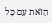הַזֹּאת עִם כָּל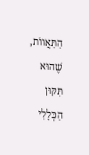הַתַּאֲווֹת, שֶׁהוּא תִּקּוּן הַכְּלָלִי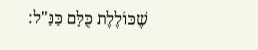שֶׁכּוֹלֶלֶת כֻּלָּם כַּנַּ"ל: